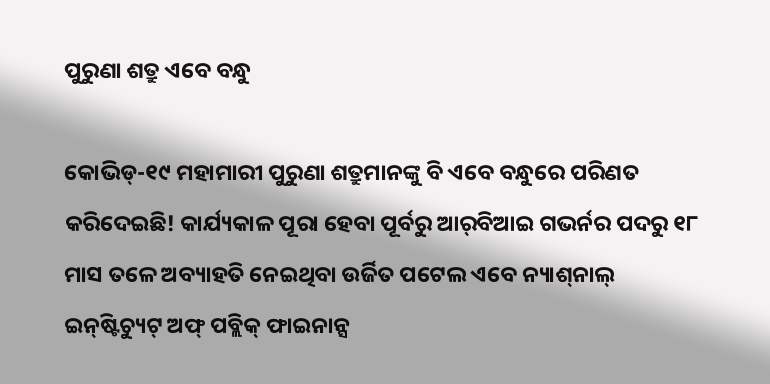ପୁରୁଣା ଶତ୍ରୁ ଏବେ ବନ୍ଧୁ

କୋଭିଡ୍‌-୧୯ ମହାମାରୀ ପୁରୁଣା ଶତ୍ରୁମାନଙ୍କୁ ବି ଏବେ ବନ୍ଧୁରେ ପରିଣତ କରିଦେଇଛି! କାର୍ଯ୍ୟକାଳ ପୂରା ହେବା ପୂର୍ବରୁ ଆର୍‌ବିଆଇ ଗଭର୍ନର ପଦରୁ ୧୮ ମାସ ତଳେ ଅବ୍ୟାହତି ନେଇଥିବା ଉର୍ଜିତ ପଟେଲ ଏବେ ନ୍ୟାଶ୍‌ନାଲ୍‌ ଇନ୍‌ଷ୍ଟିଚ୍ୟୁଟ୍‌ ଅଫ୍‌ ପବ୍ଲିକ୍‌ ଫାଇନାନ୍ସ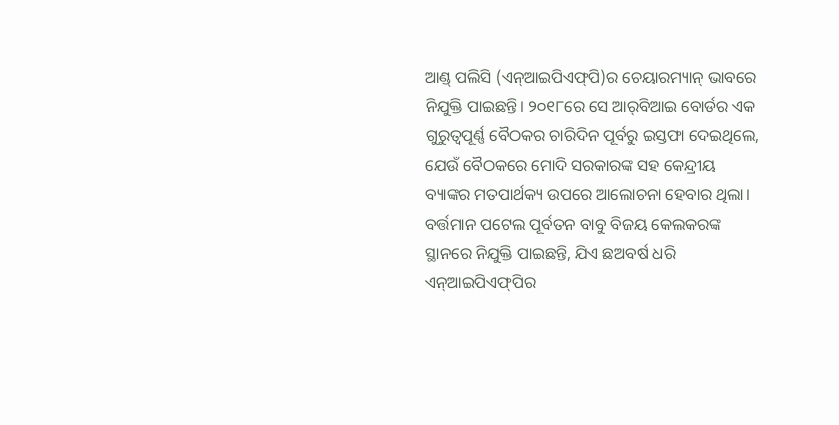ଆଣ୍ଡ୍‌ ପଲିସି (ଏନ୍‌ଆଇପିଏଫ୍‌ପି)ର ଚେୟାରମ୍ୟାନ୍‌ ଭାବରେ ନିଯୁକ୍ତି ପାଇଛନ୍ତି। ୨୦୧୮ରେ ସେ ଆର୍‌ବିଆଇ ବୋର୍ଡର ଏକ ଗୁରୁତ୍ୱପୂର୍ଣ୍ଣ ବୈଠକର ଚାରିଦିନ ପୂର୍ବରୁ ଇସ୍ତଫା ଦେଇଥିଲେ, ଯେଉଁ ବୈଠକରେ ମୋଦି ସରକାରଙ୍କ ସହ କେନ୍ଦ୍ରୀୟ ବ୍ୟାଙ୍କର ମତପାର୍ଥକ୍ୟ ଉପରେ ଆଲୋଚନା ହେବାର ଥିଲା। ବର୍ତ୍ତମାନ ପଟେଲ ପୂର୍ବତନ ବାବୁ ବିଜୟ କେଲକରଙ୍କ ସ୍ଥାନରେ ନିଯୁକ୍ତି ପାଇଛନ୍ତି, ଯିଏ ଛଅବର୍ଷ ଧରି ଏନ୍‌ଆଇପିଏଫ୍‌ପିର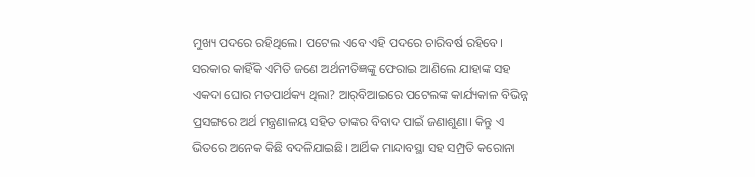ମୁଖ୍ୟ ପଦରେ ରହିଥିଲେ। ପଟେଲ ଏବେ ଏହି ପଦରେ ଚାରିବର୍ଷ ରହିବେ। ସରକାର କାହିଁକି ଏମିତି ଜଣେ ଅର୍ଥନୀତିଜ୍ଞଙ୍କୁ ଫେରାଇ ଆଣିଲେ ଯାହାଙ୍କ ସହ ଏକଦା ଘୋର ମତପାର୍ଥକ୍ୟ ଥିଲା? ଆର୍‌ବିଆଇରେ ପଟେଲଙ୍କ କାର୍ଯ୍ୟକାଳ ବିଭିନ୍ନ ପ୍ରସଙ୍ଗରେ ଅର୍ଥ ମନ୍ତ୍ରଣାଳୟ ସହିତ ତାଙ୍କର ବିବାଦ ପାଇଁ ଜଣାଶୁଣା। କିନ୍ତୁ ଏ ଭିତରେ ଅନେକ କିଛି ବଦଳିଯାଇଛି। ଆର୍ଥିକ ମାନ୍ଦାବସ୍ଥା ସହ ସମ୍ପ୍ରତି କରୋନା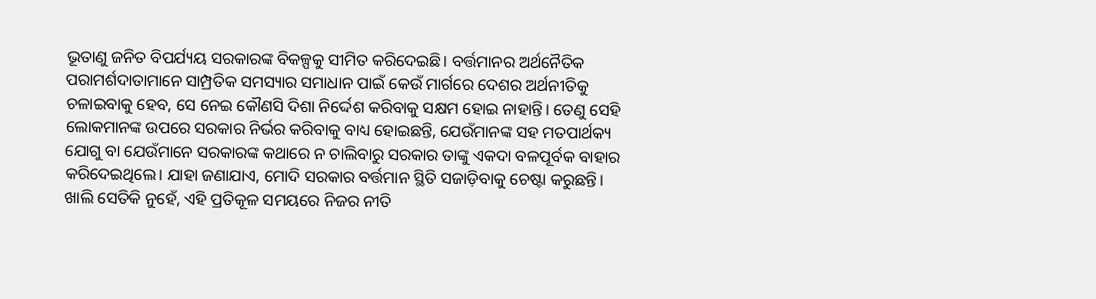ଭୂତାଣୁ ଜନିତ ବିପର୍ଯ୍ୟୟ ସରକାରଙ୍କ ବିକଳ୍ପକୁ ସୀମିତ କରିଦେଇଛି। ବର୍ତ୍ତମାନର ଅର୍ଥନୈତିକ ପରାମର୍ଶଦାତାମାନେ ସାମ୍ପ୍ରତିକ ସମସ୍ୟାର ସମାଧାନ ପାଇଁ କେଉଁ ମାର୍ଗରେ ଦେଶର ଅର୍ଥନୀତିକୁ ଚଳାଇବାକୁ ହେବ, ସେ ନେଇ କୌଣସି ଦିଶା ନିର୍ଦ୍ଦେଶ କରିବାକୁ ସକ୍ଷମ ହୋଇ ନାହାନ୍ତି। ତେଣୁ ସେହି ଲୋକମାନଙ୍କ ଉପରେ ସରକାର ନିର୍ଭର କରିବାକୁ ବାଧ୍ୟ ହୋଇଛନ୍ତି, ଯେଉଁମାନଙ୍କ ସହ ମତପାର୍ଥକ୍ୟ ଯୋଗୁ ବା ଯେଉଁମାନେ ସରକାରଙ୍କ କଥାରେ ନ ଚାଲିବାରୁ ସରକାର ତାଙ୍କୁ ଏକଦା ବଳପୂର୍ବକ ବାହାର କରିଦେଇଥିଲେ। ଯାହା ଜଣାଯାଏ, ମୋଦି ସରକାର ବର୍ତ୍ତମାନ ସ୍ଥିତି ସଜାଡ଼ିବାକୁ ଚେଷ୍ଟା କରୁଛନ୍ତି। ଖାଲି ସେତିକି ନୁହେଁ, ଏହି ପ୍ରତିକୂଳ ସମୟରେ ନିଜର ନୀତି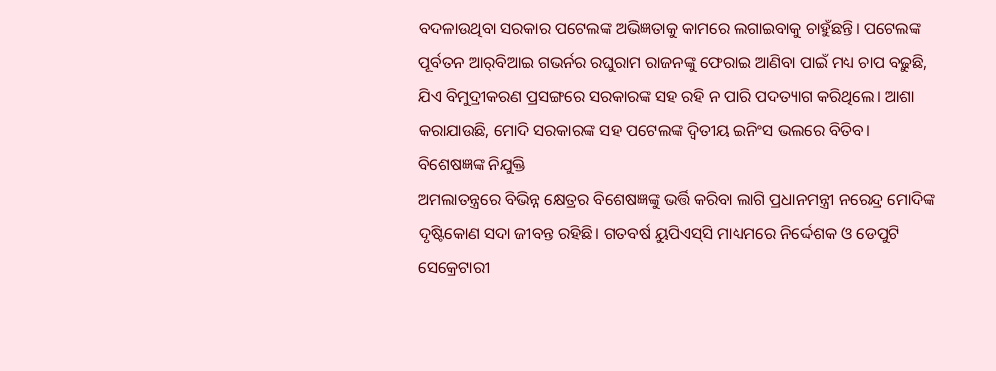ବଦଳାଉଥିବା ସରକାର ପଟେଲଙ୍କ ଅଭିଜ୍ଞତାକୁ କାମରେ ଲଗାଇବାକୁ ଚାହୁଁଛନ୍ତି। ପଟେଲଙ୍କ ପୂର୍ବତନ ଆର୍‌ବିଆଇ ଗଭର୍ନର ରଘୁରାମ ରାଜନଙ୍କୁ ଫେରାଇ ଆଣିବା ପାଇଁ ମଧ୍ୟ ଚାପ ବଢ଼ୁଛି, ଯିଏ ବିମୁଦ୍ରୀକରଣ ପ୍ରସଙ୍ଗରେ ସରକାରଙ୍କ ସହ ରହି ନ ପାରି ପଦତ୍ୟାଗ କରିଥିଲେ। ଆଶା କରାଯାଉଛି, ମୋଦି ସରକାରଙ୍କ ସହ ପଟେଲଙ୍କ ଦ୍ୱିତୀୟ ଇନିଂସ ଭଲରେ ବିତିବ।
ବିଶେଷଜ୍ଞଙ୍କ ନିଯୁକ୍ତି
ଅମଲାତନ୍ତ୍ରରେ ବିଭିନ୍ନ କ୍ଷେତ୍ରର ବିଶେଷଜ୍ଞଙ୍କୁ ଭର୍ତ୍ତି କରିବା ଲାଗି ପ୍ରଧାନମନ୍ତ୍ରୀ ନରେନ୍ଦ୍ର ମୋଦିଙ୍କ ଦୃଷ୍ଟିକୋଣ ସଦା ଜୀବନ୍ତ ରହିଛି। ଗତବର୍ଷ ୟୁପିଏସ୍‌ସି ମାଧ୍ୟମରେ ନିର୍ଦ୍ଦେଶକ ଓ ଡେପୁଟି ସେକ୍ରେଟାରୀ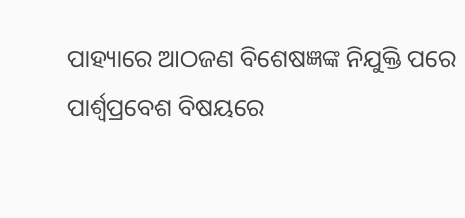ପାହ୍ୟାରେ ଆଠଜଣ ବିଶେଷଜ୍ଞଙ୍କ ନିଯୁକ୍ତି ପରେ ପାର୍ଶ୍ୱପ୍ରବେଶ ବିଷୟରେ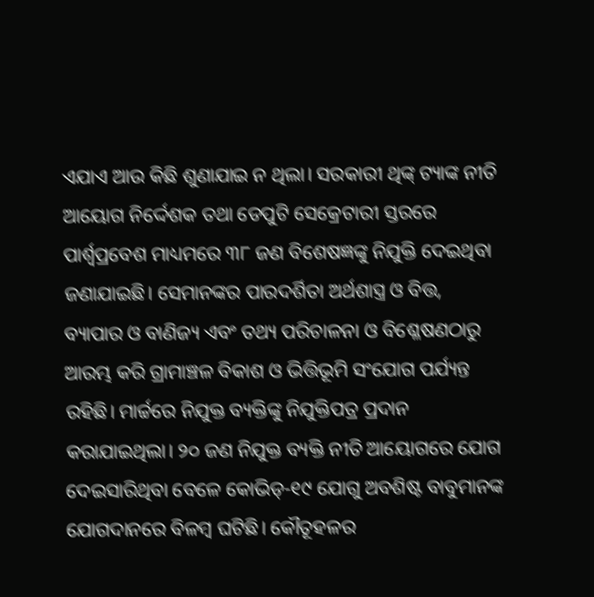ଏଯାଏ ଆଉ କିଛି ଶୁଣାଯାଇ ନ ଥିଲା। ସରକାରୀ ଥିଙ୍କ୍‌ ଟ୍ୟାଙ୍କ ନୀତି ଆୟୋଗ ନିର୍ଦ୍ଦେଶକ ତଥା ଡେପୁଟି ସେକ୍ରେଟାରୀ ସ୍ତରରେ ପାର୍ଶ୍ୱପ୍ରବେଶ ମାଧ୍ୟମରେ ୩୮ ଜଣ ବିଶେଷଜ୍ଞଙ୍କୁ ନିଯୁକ୍ତି ଦେଇଥିବା ଜଣାଯାଇଛି। ସେମାନଙ୍କର ପାରଦର୍ଶିତା ଅର୍ଥଶାସ୍ତ୍ର ଓ ବିତ୍ତ, ବ୍ୟାପାର ଓ ବାଣିଜ୍ୟ ଏବଂ ତଥ୍ୟ ପରିଚାଳନା ଓ ବିଶ୍ଳେଷଣଠାରୁ ଆରମ୍ଭ କରି ଗ୍ରାମାଞ୍ଚଳ ବିକାଶ ଓ ଭିତ୍ତିଭୂମି ସଂଯୋଗ ପର୍ଯ୍ୟନ୍ତ ରହିଛି। ମାର୍ଚ୍ଚରେ ନିଯୁକ୍ତ ବ୍ୟକ୍ତିଙ୍କୁ ନିଯୁକ୍ତିପତ୍ର ପ୍ରଦାନ କରାଯାଇଥିଲା। ୨୦ ଜଣ ନିଯୁକ୍ତ ବ୍ୟକ୍ତି ନୀତି ଆୟୋଗରେ ଯୋଗ ଦେଇସାରିଥିବା ବେଳେ କୋଭିଡ୍‌-୧୯ ଯୋଗୁ ଅବଶିଷ୍ଟ ବାବୁମାନଙ୍କ ଯୋଗଦାନରେ ବିଳମ୍ବ ଘଟିଛି। କୌତୂହଳର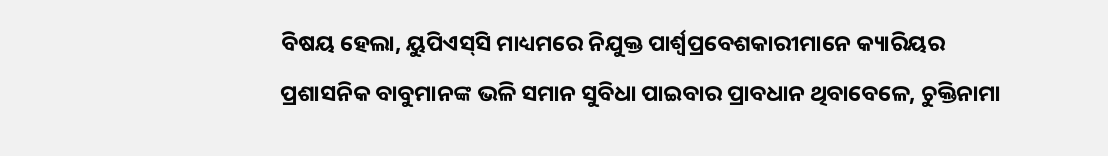ବିଷୟ ହେଲା, ୟୁପିଏସ୍‌ସି ମାଧ୍ୟମରେ ନିଯୁକ୍ତ ପାର୍ଶ୍ୱପ୍ରବେଶକାରୀମାନେ କ୍ୟାରିୟର ପ୍ରଶାସନିକ ବାବୁମାନଙ୍କ ଭଳି ସମାନ ସୁବିଧା ପାଇବାର ପ୍ରାବଧାନ ଥିବାବେଳେ, ଚୁକ୍ତିନାମା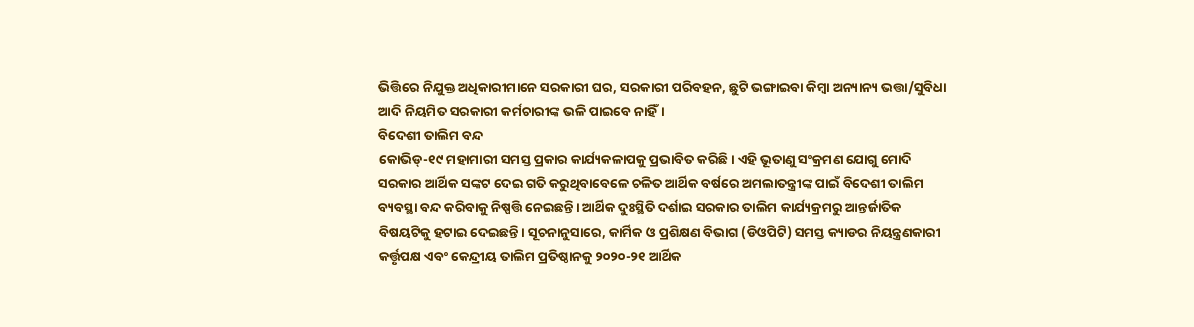ଭିତ୍ତିରେ ନିଯୁକ୍ତ ଅଧିକାରୀମାନେ ସରକାରୀ ଘର, ସରକାରୀ ପରିବହନ, ଛୁଟି ଭଙ୍ଗାଇବା କିମ୍ବା ଅନ୍ୟାନ୍ୟ ଭତ୍ତା/ସୁବିଧା ଆଦି ନିୟମିତ ସରକାରୀ କର୍ମଚାରୀଙ୍କ ଭଳି ପାଇବେ ନାହିଁ।
ବିଦେଶୀ ତାଲିମ ବନ୍ଦ
କୋଭିଡ୍‌-୧୯ ମହାମାରୀ ସମସ୍ତ ପ୍ରକାର କାର୍ଯ୍ୟକଳାପକୁ ପ୍ରଭାବିତ କରିଛି। ଏହି ଭୂତାଣୁ ସଂକ୍ରମଣ ଯୋଗୁ ମୋଦି ସରକାର ଆର୍ଥିକ ସଙ୍କଟ ଦେଇ ଗତି କରୁଥିବାବେଳେ ଚଳିତ ଆର୍ଥିକ ବର୍ଷରେ ଅମଲାତନ୍ତ୍ରୀଙ୍କ ପାଇଁ ବିଦେଶୀ ତାଲିମ ବ୍ୟବସ୍ଥା ବନ୍ଦ କରିବାକୁ ନିଷ୍ପତ୍ତି ନେଇଛନ୍ତି। ଆର୍ଥିକ ଦୁଃସ୍ଥିତି ଦର୍ଶାଇ ସରକାର ତାଲିମ କାର୍ଯ୍ୟକ୍ରମରୁ ଆନ୍ତର୍ଜାତିକ ବିଷୟଟିକୁ ହଟାଇ ଦେଇଛନ୍ତି। ସୂଚନାନୁସାରେ, କାର୍ମିକ ଓ ପ୍ରଶିକ୍ଷଣ ବିଭାଗ (ଡିଓପିଟି) ସମସ୍ତ କ୍ୟାଡର ନିୟନ୍ତ୍ରଣକାରୀ କର୍ତ୍ତୃପକ୍ଷ ଏବଂ କେନ୍ଦ୍ରୀୟ ତାଲିମ ପ୍ରତିଷ୍ଠାନକୁ ୨୦୨୦-୨୧ ଆର୍ଥିକ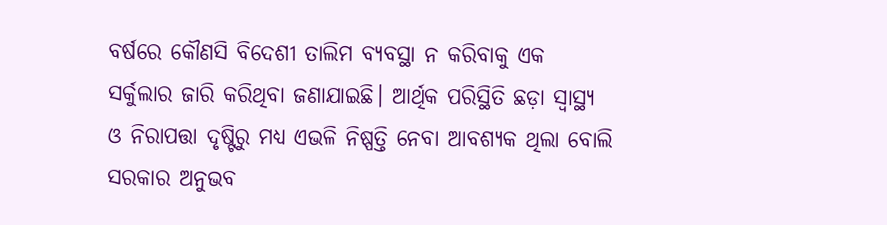ବର୍ଷରେ କୌଣସି ବିଦେଶୀ ତାଲିମ ବ୍ୟବସ୍ଥା ନ କରିବାକୁ ଏକ ସର୍କୁଲାର ଜାରି କରିଥିବା ଜଣାଯାଇଛି। ଆର୍ଥିକ ପରିସ୍ଥିତି ଛଡ଼ା ସ୍ବାସ୍ଥ୍ୟ ଓ ନିରାପତ୍ତା ଦୃଷ୍ଟିରୁ ମଧ୍ୟ ଏଭଳି ନିଷ୍ପତ୍ତି ନେବା ଆବଶ୍ୟକ ଥିଲା ବୋଲି ସରକାର ଅନୁଭବ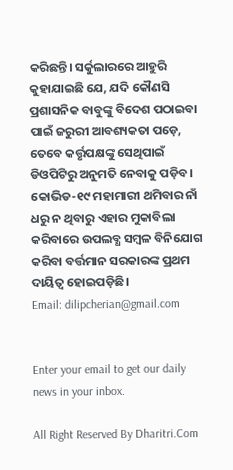କରିଛନ୍ତି। ସର୍କୁଲାରରେ ଆହୁରି କୁହାଯାଇଛି ଯେ, ଯଦି କୌଣସି ପ୍ରଶାସନିକ ବାବୁଙ୍କୁ ବିଦେଶ ପଠାଇବା ପାଇଁ ଜରୁରୀ ଆବଶ୍ୟକତା ପଡ଼େ, ତେବେ କର୍ତ୍ତୃପକ୍ଷଙ୍କୁ ସେଥିପାଇଁ ଡିଓପିଟିରୁ ଅନୁମତି ନେବାକୁ ପଡ଼ିବ। କୋଭିଡ-୧୯ ମହାମାରୀ ଥମିବାର ନାଁ ଧରୁ ନ ଥିବାରୁ ଏହାର ମୁକାବିଲା କରିବାରେ ଉପଲବ୍ଧ ସମ୍ବଳ ବିନିଯୋଗ କରିବା ବର୍ତ୍ତମାନ ସରକାରଙ୍କ ପ୍ରଥମ ଦାୟିତ୍ୱ ହୋଇପଡ଼ିଛି।
Email: dilipcherian@gmail.com


Enter your email to get our daily news in your inbox.

All Right Reserved By Dharitri.Com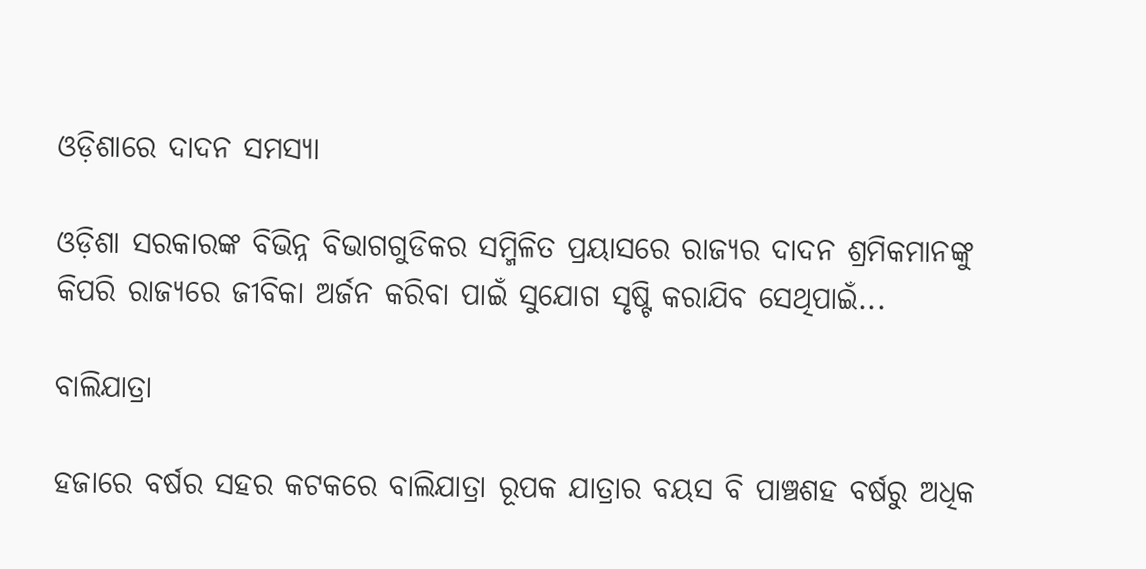ଓଡ଼ିଶାରେ ଦାଦନ ସମସ୍ୟା

ଓଡ଼ିଶା ସରକାରଙ୍କ ବିଭିନ୍ନ ବିଭାଗଗୁଡିକର ସମ୍ମିଳିତ ପ୍ରୟାସରେ ରାଜ୍ୟର ଦାଦନ ଶ୍ରମିକମାନଙ୍କୁ କିପରି ରାଜ୍ୟରେ ଜୀବିକା ଅର୍ଜନ କରିବା ପାଇଁ ସୁଯୋଗ ସୃଷ୍ଟି କରାଯିବ ସେଥିପାଇଁ...

ବାଲିଯାତ୍ରା

ହଜାରେ ବର୍ଷର ସହର କଟକରେ ବାଲିଯାତ୍ରା ରୂପକ ଯାତ୍ରାର ବୟସ ବି ପାଞ୍ଚଶହ ବର୍ଷରୁ ଅଧିକ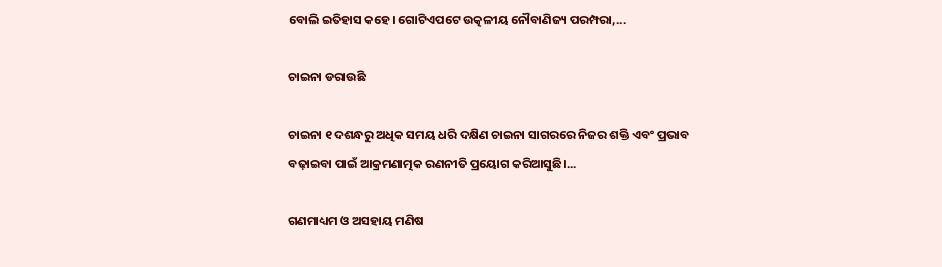ବୋଲି ଇତିହାସ କହେ। ଗୋଟିଏପଟେ ଉତ୍କଳୀୟ ନୌବାଣିଜ୍ୟ ପରମ୍ପରା,...

ଚାଇନା ଡରାଉଛି

ଚାଇନା ୧ ଦଶନ୍ଧରୁ ଅଧିକ ସମୟ ଧରି ଦକ୍ଷିଣ ଚାଇନା ସାଗରରେ ନିଜର ଶକ୍ତି ଏବଂ ପ୍ରଭାବ ବଢ଼ାଇବା ପାଇଁ ଆକ୍ରମଣାତ୍ମକ ରଣନୀତି ପ୍ରୟୋଗ କରିଆସୁଛି।...

ଗଣମାଧ୍ୟମ ଓ ଅସହାୟ ମଣିଷ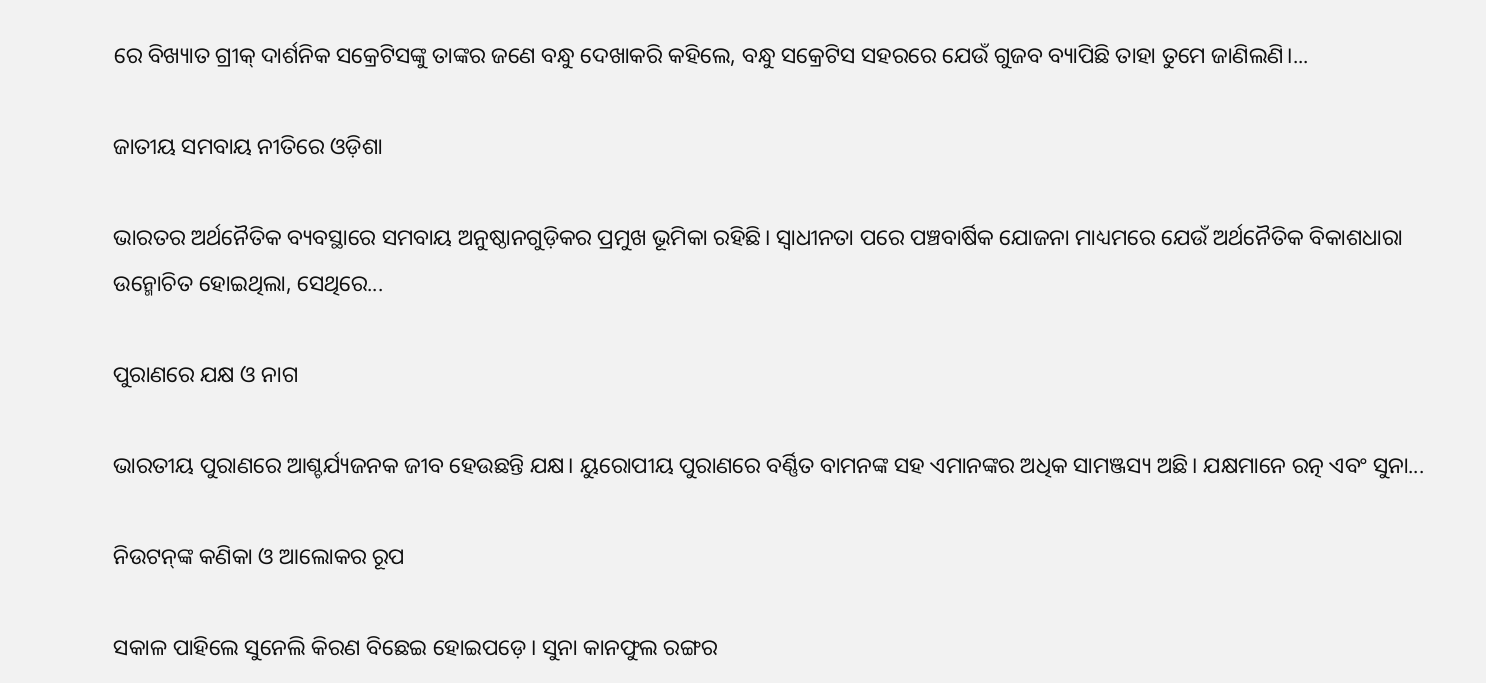ରେ ବିଖ୍ୟାତ ଗ୍ରୀକ୍‌ ଦାର୍ଶନିକ ସକ୍ରେଟିସଙ୍କୁ ତାଙ୍କର ଜଣେ ବନ୍ଧୁ ଦେଖାକରି କହିଲେ, ବନ୍ଧୁ ସକ୍ରେଟିସ ସହରରେ ଯେଉଁ ଗୁଜବ ବ୍ୟାପିଛି ତାହା ତୁମେ ଜାଣିଲଣି।...

ଜାତୀୟ ସମବାୟ ନୀତିରେ ଓଡ଼ିଶା

ଭାରତର ଅର୍ଥନୈତିକ ବ୍ୟବସ୍ଥାରେ ସମବାୟ ଅନୁଷ୍ଠାନଗୁଡ଼ିକର ପ୍ରମୁଖ ଭୂମିକା ରହିଛି। ସ୍ବାଧୀନତା ପରେ ପଞ୍ଚବାର୍ଷିକ ଯୋଜନା ମାଧ୍ୟମରେ ଯେଉଁ ଅର୍ଥନୈତିକ ବିକାଶଧାରା ଉନ୍ମୋଚିତ ହୋଇଥିଲା, ସେଥିରେ...

ପୁରାଣରେ ଯକ୍ଷ ଓ ନାଗ

ଭାରତୀୟ ପୁରାଣରେ ଆଶ୍ଚର୍ଯ୍ୟଜନକ ଜୀବ ହେଉଛନ୍ତି ଯକ୍ଷ। ୟୁରୋପୀୟ ପୁରାଣରେ ବର୍ଣ୍ଣିତ ବାମନଙ୍କ ସହ ଏମାନଙ୍କର ଅଧିକ ସାମଞ୍ଜସ୍ୟ ଅଛି। ଯକ୍ଷମାନେ ରତ୍ନ ଏବଂ ସୁନା...

ନିଉଟନ୍‌ଙ୍କ କଣିକା ଓ ଆଲୋକର ରୂପ

ସକାଳ ପାହିଲେ ସୁନେଲି କିରଣ ବିଛେଇ ହୋଇପଡ଼େ। ସୁନା କାନଫୁଲ ରଙ୍ଗର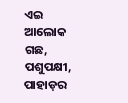ଏଇ ଆଲୋକ ଗଛ, ପଶୁପକ୍ଷୀ, ପାହାଡ଼ର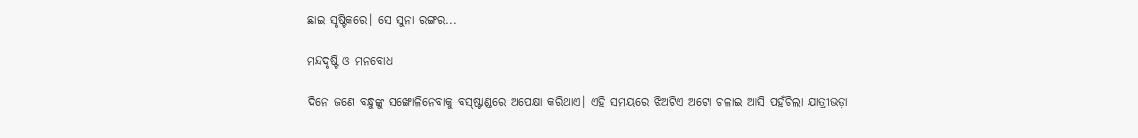ଛାଇ ସୃଷ୍ଟିକରେ। ସେ ସୁନା ରଙ୍ଗର...

ମନ୍ଦଦୃଷ୍ଟି ଓ ମନବୋଧ

ଦିନେ ଜଣେ ବନ୍ଧୁଙ୍କୁ ସଙ୍ଖୋଳିନେବାକୁ ବସ୍‌ଷ୍ଟାଣ୍ଡରେ ଅପେକ୍ଷା କରିଥାଏ। ଏହି ସମୟରେ ଝିଅଟିଏ ଅଟୋ ଚଳାଇ ଆସି ପହଁଚିଲା ଯାତ୍ରୀଭଡ଼ା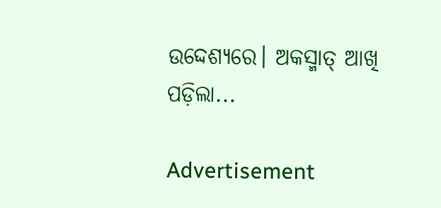ଉଦ୍ଦେଶ୍ୟରେ। ଅକସ୍ମାତ୍‌ ଆଖି ପଡ଼ିଲା...

Advertisement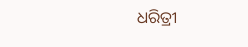ଧରିତ୍ରୀ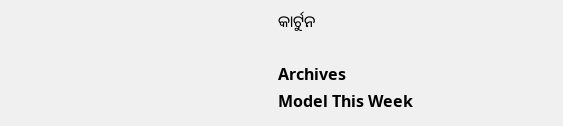କାର୍ଟୁନ

Archives
Model This Week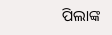ପିଲାଙ୍କ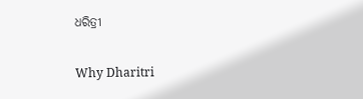ଧରିତ୍ରୀ

Why Dharitri